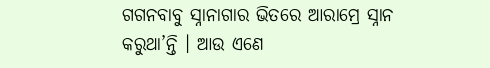ଗଗନବାବୁ ସ୍ନାନାଗାର ଭିତରେ ଆରାମ୍ରେ ସ୍ନାନ କରୁଥା’ନ୍ତି । ଆଉ ଏଣେ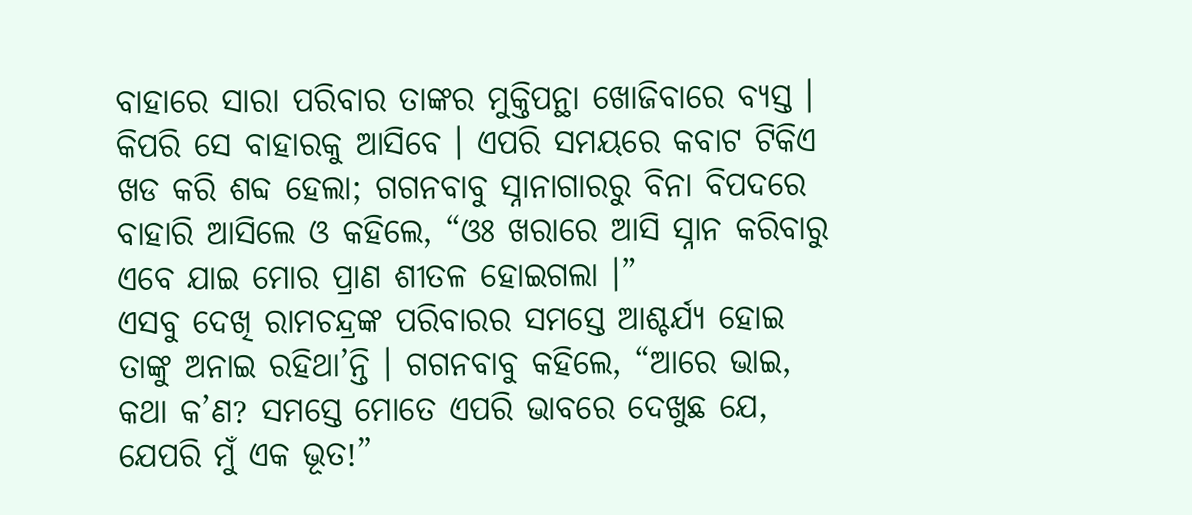ବାହାରେ ସାରା ପରିବାର ତାଙ୍କର ମୁକ୍ତିପନ୍ଥା ଖୋଜିବାରେ ବ୍ୟସ୍ତ । କିପରି ସେ ବାହାରକୁ ଆସିବେ । ଏପରି ସମୟରେ କବାଟ ଟିକିଏ ଖଡ କରି ଶବ୍ଦ ହେଲା; ଗଗନବାବୁ ସ୍ନାନାଗାରରୁ ବିନା ବିପଦରେ ବାହାରି ଆସିଲେ ଓ କହିଲେ, “ଓଃ ଖରାରେ ଆସି ସ୍ନାନ କରିବାରୁ ଏବେ ଯାଇ ମୋର ପ୍ରାଣ ଶୀତଳ ହୋଇଗଲା ।”
ଏସବୁ ଦେଖି ରାମଚନ୍ଦ୍ରଙ୍କ ପରିବାରର ସମସ୍ତେ ଆଶ୍ଚର୍ଯ୍ୟ ହୋଇ ତାଙ୍କୁ ଅନାଇ ରହିଥା’ନ୍ତି । ଗଗନବାବୁ କହିଲେ, “ଆରେ ଭାଇ, କଥା କ’ଣ? ସମସ୍ତେ ମୋତେ ଏପରି ଭାବରେ ଦେଖୁଛ ଯେ, ଯେପରି ମୁଁ ଏକ ଭୂତ!”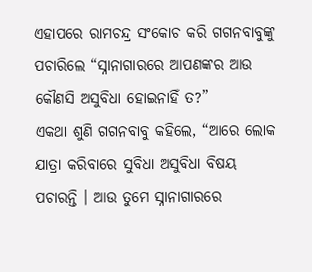ଏହାପରେ ରାମଚନ୍ଦ୍ର ସଂକୋଚ କରି ଗଗନବାବୁଙ୍କୁ ପଚାରିଲେ “ସ୍ନାନାଗାରରେ ଆପଣଙ୍କର ଆଉ କୌଣସି ଅସୁବିଧା ହୋଇନାହିଁ ତ?”
ଏକଥା ଶୁଣି ଗଗନବାବୁ କହିଲେ, “ଆରେ ଲୋକ ଯାତ୍ରା କରିବାରେ ସୁବିଧା ଅସୁବିଧା ବିଷୟ ପଚାରନ୍ତି । ଆଉ ତୁମେ ସ୍ନାନାଗାରରେ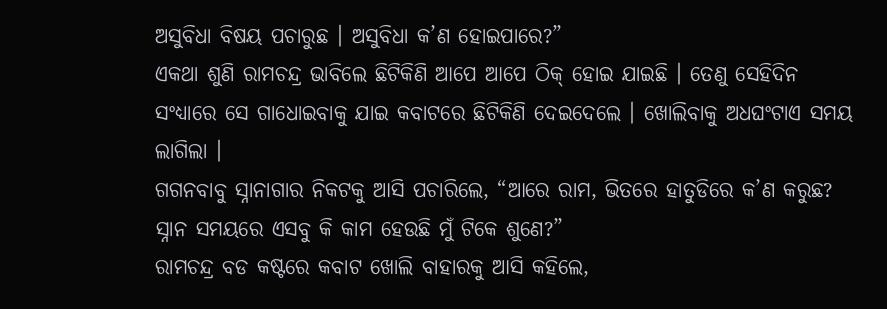ଅସୁବିଧା ବିଷୟ ପଚାରୁଛ । ଅସୁବିଧା କ’ଣ ହୋଇପାରେ?”
ଏକଥା ଶୁଣି ରାମଚନ୍ଦ୍ର ଭାବିଲେ ଛିଟିକିଣି ଆପେ ଆପେ ଠିକ୍ ହୋଇ ଯାଇଛି । ତେଣୁ ସେହିଦିନ ସଂଧ୍ୟାରେ ସେ ଗାଧୋଇବାକୁ ଯାଇ କବାଟରେ ଛିଟିକିଣି ଦେଇଦେଲେ । ଖୋଲିବାକୁ ଅଧଘଂଟାଏ ସମୟ ଲାଗିଲା ।
ଗଗନବାବୁ ସ୍ନାନାଗାର ନିକଟକୁ ଆସି ପଚାରିଲେ, “ଆରେ ରାମ, ଭିତରେ ହାତୁଡିରେ କ’ଣ କରୁଛ? ସ୍ନାନ ସମୟରେ ଏସବୁ କି କାମ ହେଉଛି ମୁଁ ଟିକେ ଶୁଣେ?”
ରାମଚନ୍ଦ୍ର ବଡ କଷ୍ଟରେ କବାଟ ଖୋଲି ବାହାରକୁ ଆସି କହିଲେ,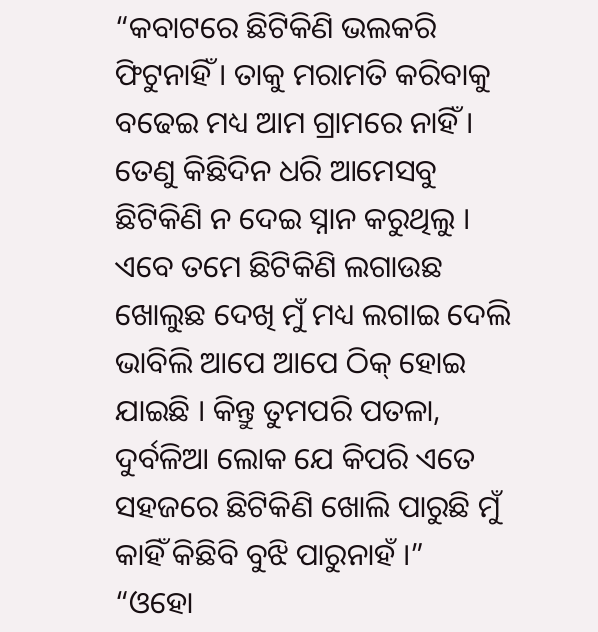“କବାଟରେ ଛିଟିକିଣି ଭଲକରି ଫିଟୁନାହିଁ । ତାକୁ ମରାମତି କରିବାକୁ ବଢେଇ ମଧ୍ୟ ଆମ ଗ୍ରାମରେ ନାହିଁ । ତେଣୁ କିଛିଦିନ ଧରି ଆମେସବୁ ଛିଟିକିଣି ନ ଦେଇ ସ୍ନାନ କରୁଥିଲୁ । ଏବେ ତମେ ଛିଟିକିଣି ଲଗାଉଛ ଖୋଲୁଛ ଦେଖି ମୁଁ ମଧ୍ୟ ଲଗାଇ ଦେଲି ଭାବିଲି ଆପେ ଆପେ ଠିକ୍ ହୋଇ ଯାଇଛି । କିନ୍ତୁ ତୁମପରି ପତଳା, ଦୁର୍ବଳିଆ ଲୋକ ଯେ କିପରି ଏତେ ସହଜରେ ଛିଟିକିଣି ଖୋଲି ପାରୁଛି ମୁଁ କାହିଁ କିଛିବି ବୁଝି ପାରୁନାହଁ ।”
“ଓହୋ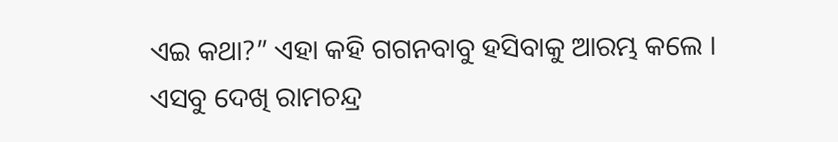ଏଇ କଥା?” ଏହା କହି ଗଗନବାବୁ ହସିବାକୁ ଆରମ୍ଭ କଲେ ।
ଏସବୁ ଦେଖି ରାମଚନ୍ଦ୍ର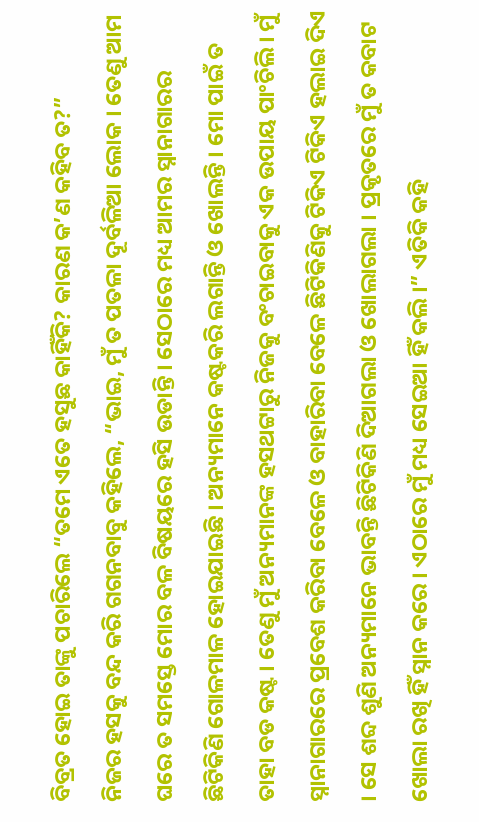ବିବ୍ରତ ହୋଇ ତାଙ୍କୁ ପଚାରିଲେ “ତମେ ଏତେ ହସୁଛ କାହିଁକି? କାରଣ କ’ଣ କହିବ ତ?”
ନିଜର ହସକୁ ବନ୍ଦ କରି ଗଗନବାବୁ କହିଲେ, “ଭାଇ, ମୁଁ ତ ପତଳା ଦୂର୍ବଳିଆ ଲୋକ । ତେଣୁ ଆମ ଘରେ ତ ସମସ୍ତେ ମୋର ବଳ ବିଷୟରେ ହସି ଉଡାନ୍ତି । ସେଠାରେ ମଧ୍ୟ ଆମର ସ୍ନାନାଗାରର ଛିଟିକିଣି ଗୋଳମାଳ ହୋଇଯାଇଛି । ଅନ୍ୟମାନେ କଷ୍ଟକରି ଲଗାନ୍ତି ଓ ଖୋଲନ୍ତି । ମୋ ପାଇଁ ତ ତାହା ବଡ କଷ୍ଟ । ତେଣୁ ମୁଁ ଅନ୍ୟମାନଙ୍କ ହସଥଟ୍ଟାରୁ ନିଜକୁ ବଂଚାଇବାକୁ ଏକ ଉପାୟ ପାଂଚିଲି । ମୁଁ ସ୍ନାନାଗାରରେ ପ୍ରବେଶ କରିବା ବେଳେ ଓ ବାହାରିବା ବେଳେ ଛିଟିକିଣିକୁ ଟିକିଏ ଟିକିଏ ହଲାଇ ଦିଏ । ସେ ଶବ୍ଦ ଶୁଣି ଅନ୍ୟମାନେ ଭାବନ୍ତି ଛିଟିକିଣି ଦିଆଗଲା ଓ ଖୋଲାଗଲା । ପ୍ରକୃତରେ ମୁଁ ତ କବାଟ ଖୋଲା ରଖି ହିଁ ସ୍ନାନ କରେ । ଏଠାରେ ମୁଁ ମଧ୍ୟ ସେଇଆ ହିଁ କଲି ।” ଏତିକି କହି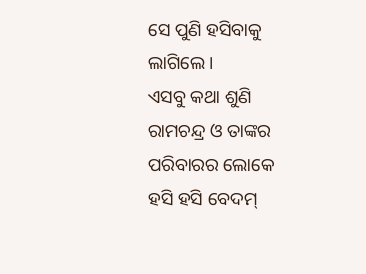ସେ ପୁଣି ହସିବାକୁ ଲାଗିଲେ ।
ଏସବୁ କଥା ଶୁଣି ରାମଚନ୍ଦ୍ର ଓ ତାଙ୍କର ପରିବାରର ଲୋକେ ହସି ହସି ବେଦମ୍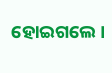ହୋଇଗଲେ ।